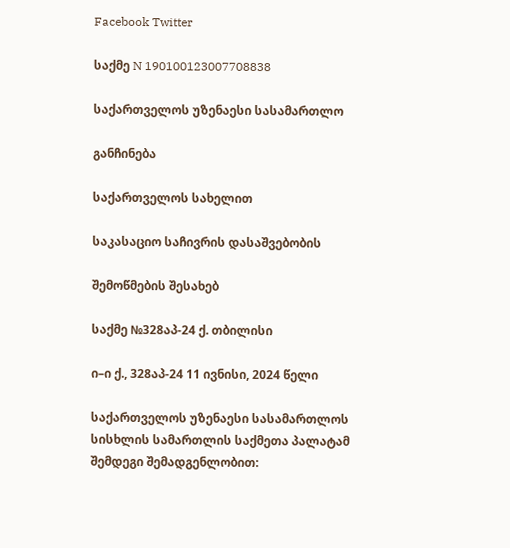Facebook Twitter

საქმე N 190100123007708838

საქართველოს უზენაესი სასამართლო

განჩინება

საქართველოს სახელით

საკასაციო საჩივრის დასაშვებობის

შემოწმების შესახებ

საქმე №328აპ-24 ქ. თბილისი

ი–ი ქ., 328აპ-24 11 ივნისი, 2024 წელი

საქართველოს უზენაესი სასამართლოს სისხლის სამართლის საქმეთა პალატამ შემდეგი შემადგენლობით: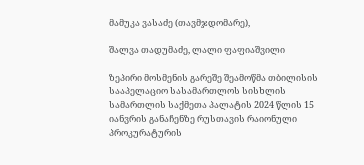მამუკა ვასაძე (თავმჯდომარე),

შალვა თადუმაძე, ლალი ფაფიაშვილი

ზეპირი მოსმენის გარეშე შეამოწმა თბილისის სააპელაციო სასამართლოს სისხლის სამართლის საქმეთა პალატის 2024 წლის 15 იანვრის განაჩენზე რუსთავის რაიონული პროკურატურის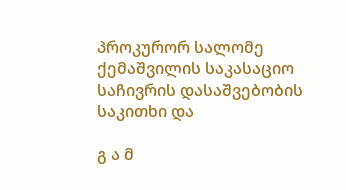პროკურორ სალომე ქემაშვილის საკასაციო საჩივრის დასაშვებობის საკითხი და

გ ა მ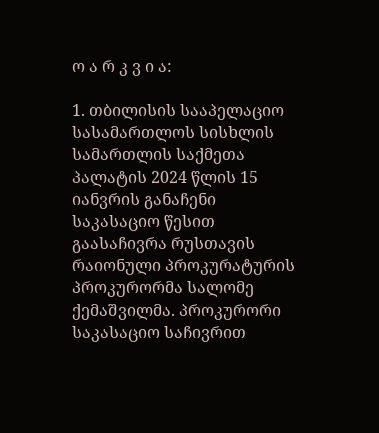ო ა რ კ ვ ი ა:

1. თბილისის სააპელაციო სასამართლოს სისხლის სამართლის საქმეთა პალატის 2024 წლის 15 იანვრის განაჩენი საკასაციო წესით გაასაჩივრა რუსთავის რაიონული პროკურატურის პროკურორმა სალომე ქემაშვილმა. პროკურორი საკასაციო საჩივრით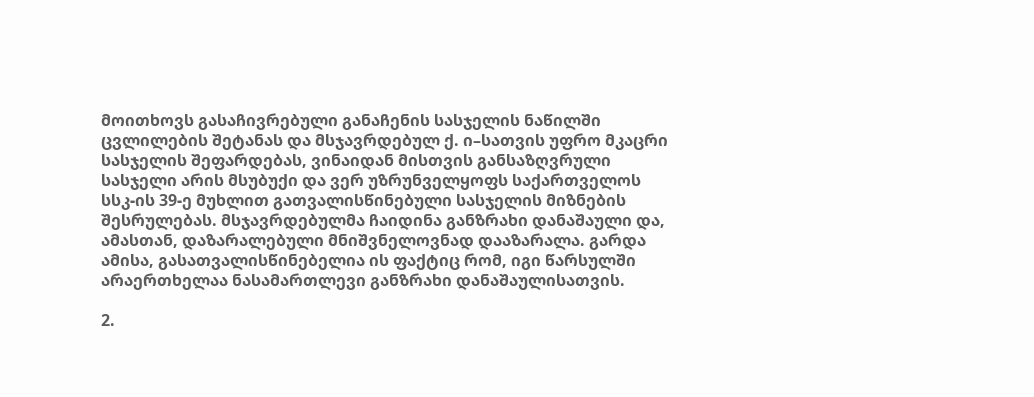მოითხოვს გასაჩივრებული განაჩენის სასჯელის ნაწილში ცვლილების შეტანას და მსჯავრდებულ ქ. ი–სათვის უფრო მკაცრი სასჯელის შეფარდებას, ვინაიდან მისთვის განსაზღვრული სასჯელი არის მსუბუქი და ვერ უზრუნველყოფს საქართველოს სსკ-ის 39-ე მუხლით გათვალისწინებული სასჯელის მიზნების შესრულებას. მსჯავრდებულმა ჩაიდინა განზრახი დანაშაული და, ამასთან, დაზარალებული მნიშვნელოვნად დააზარალა. გარდა ამისა, გასათვალისწინებელია ის ფაქტიც რომ, იგი წარსულში არაერთხელაა ნასამართლევი განზრახი დანაშაულისათვის.

2.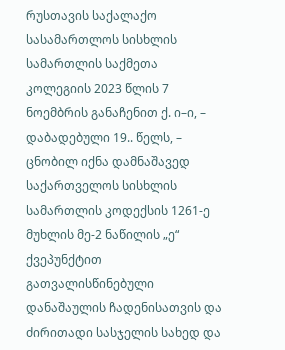რუსთავის საქალაქო სასამართლოს სისხლის სამართლის საქმეთა კოლეგიის 2023 წლის 7 ნოემბრის განაჩენით ქ. ი–ი, – დაბადებული 19.. წელს, – ცნობილ იქნა დამნაშავედ საქართველოს სისხლის სამართლის კოდექსის 1261-ე მუხლის მე-2 ნაწილის „ე“ ქვეპუნქტით გათვალისწინებული დანაშაულის ჩადენისათვის და ძირითადი სასჯელის სახედ და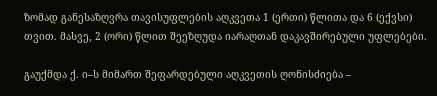ზომად განესაზღვრა თავისუფლების აღკვეთა 1 (ერთი) წლითა და 6 (ექვსი) თვით. მასვე, 2 (ორი) წლით შეეზღუდა იარაღთან დაკავშირებული უფლებები.

გაუქმდა ქ. ი–ს მიმართ შეფარდებული აღკვეთის ღონისძიება –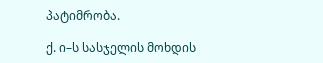პატიმრობა.

ქ. ი–ს სასჯელის მოხდის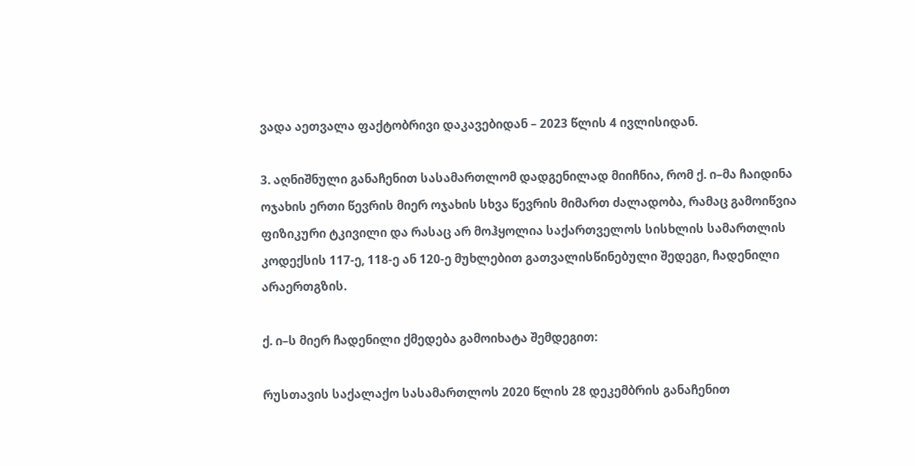ვადა აეთვალა ფაქტობრივი დაკავებიდან – 2023 წლის 4 ივლისიდან.

3. აღნიშნული განაჩენით სასამართლომ დადგენილად მიიჩნია, რომ ქ. ი–მა ჩაიდინა ოჯახის ერთი წევრის მიერ ოჯახის სხვა წევრის მიმართ ძალადობა, რამაც გამოიწვია ფიზიკური ტკივილი და რასაც არ მოჰყოლია საქართველოს სისხლის სამართლის კოდექსის 117-ე, 118-ე ან 120-ე მუხლებით გათვალისწინებული შედეგი, ჩადენილი არაერთგზის.

ქ. ი–ს მიერ ჩადენილი ქმედება გამოიხატა შემდეგით:

რუსთავის საქალაქო სასამართლოს 2020 წლის 28 დეკემბრის განაჩენით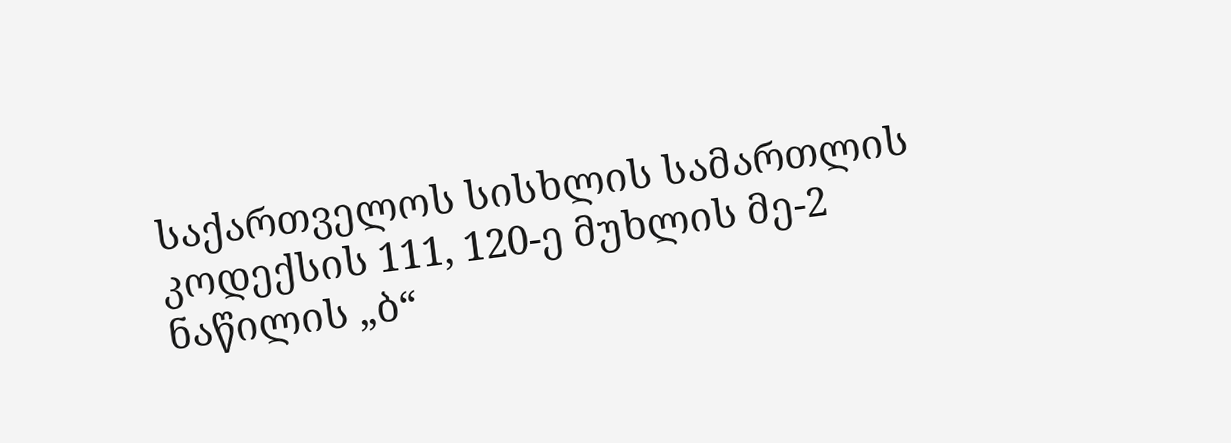საქართველოს სისხლის სამართლის კოდექსის 111, 120-ე მუხლის მე-2 ნაწილის „ბ“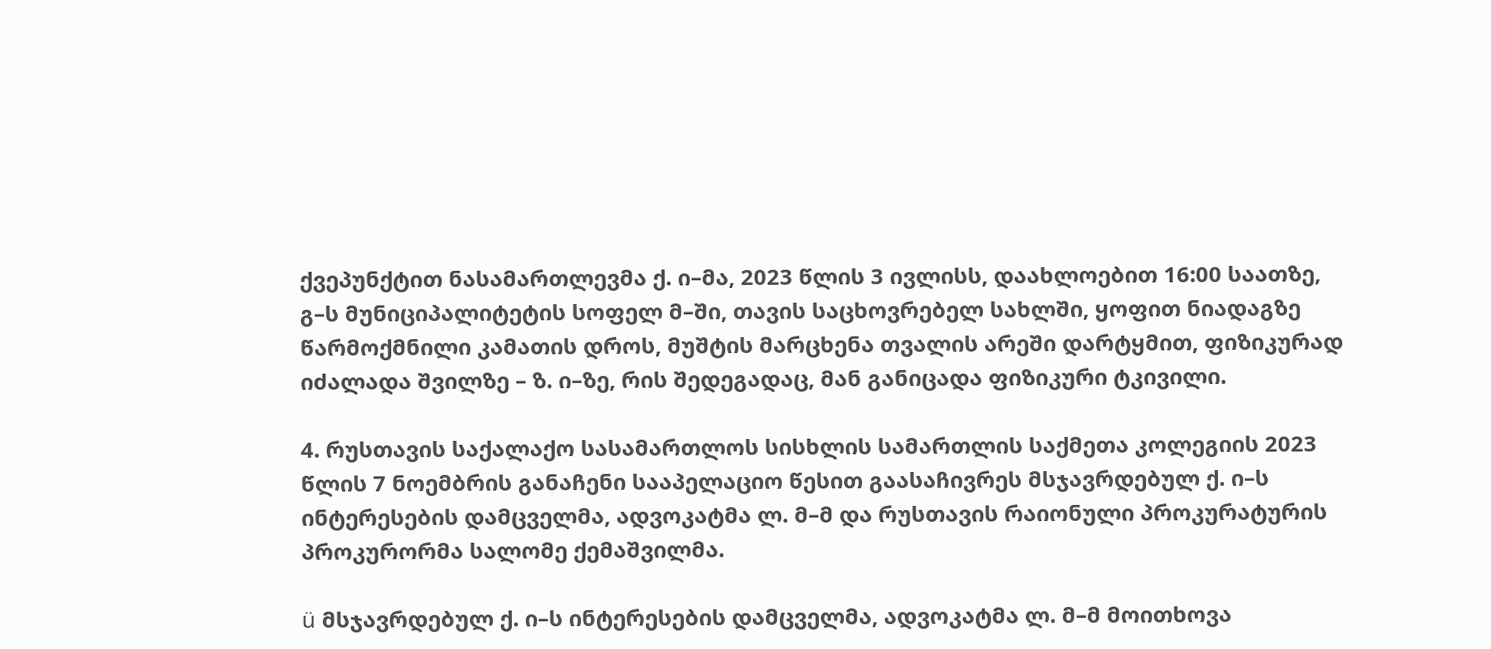ქვეპუნქტით ნასამართლევმა ქ. ი–მა, 2023 წლის 3 ივლისს, დაახლოებით 16:00 საათზე, გ–ს მუნიციპალიტეტის სოფელ მ–ში, თავის საცხოვრებელ სახლში, ყოფით ნიადაგზე წარმოქმნილი კამათის დროს, მუშტის მარცხენა თვალის არეში დარტყმით, ფიზიკურად იძალადა შვილზე – ზ. ი–ზე, რის შედეგადაც, მან განიცადა ფიზიკური ტკივილი.

4. რუსთავის საქალაქო სასამართლოს სისხლის სამართლის საქმეთა კოლეგიის 2023 წლის 7 ნოემბრის განაჩენი სააპელაციო წესით გაასაჩივრეს მსჯავრდებულ ქ. ი–ს ინტერესების დამცველმა, ადვოკატმა ლ. მ–მ და რუსთავის რაიონული პროკურატურის პროკურორმა სალომე ქემაშვილმა.

ü მსჯავრდებულ ქ. ი–ს ინტერესების დამცველმა, ადვოკატმა ლ. მ–მ მოითხოვა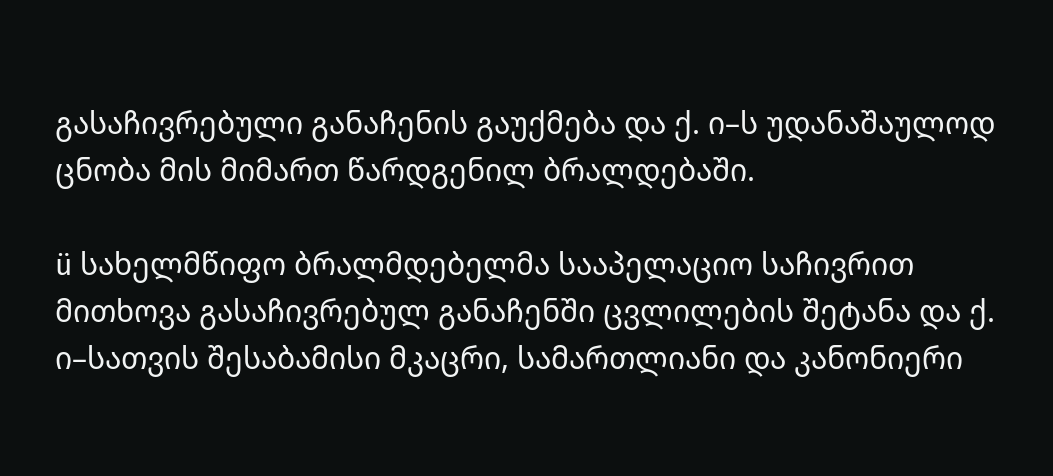გასაჩივრებული განაჩენის გაუქმება და ქ. ი–ს უდანაშაულოდ ცნობა მის მიმართ წარდგენილ ბრალდებაში.

ü სახელმწიფო ბრალმდებელმა სააპელაციო საჩივრით მითხოვა გასაჩივრებულ განაჩენში ცვლილების შეტანა და ქ. ი–სათვის შესაბამისი მკაცრი, სამართლიანი და კანონიერი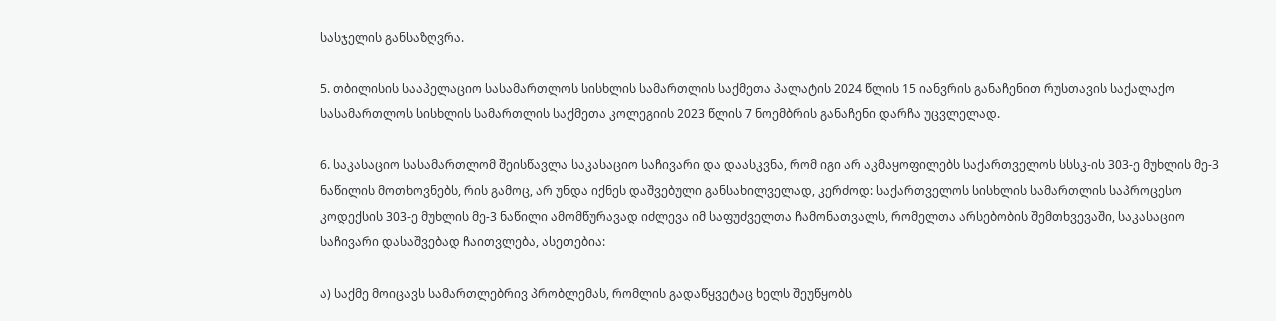სასჯელის განსაზღვრა.

5. თბილისის სააპელაციო სასამართლოს სისხლის სამართლის საქმეთა პალატის 2024 წლის 15 იანვრის განაჩენით რუსთავის საქალაქო სასამართლოს სისხლის სამართლის საქმეთა კოლეგიის 2023 წლის 7 ნოემბრის განაჩენი დარჩა უცვლელად.

6. საკასაციო სასამართლომ შეისწავლა საკასაციო საჩივარი და დაასკვნა, რომ იგი არ აკმაყოფილებს საქართველოს სსსკ-ის 303-ე მუხლის მე-3 ნაწილის მოთხოვნებს, რის გამოც, არ უნდა იქნეს დაშვებული განსახილველად, კერძოდ: საქართველოს სისხლის სამართლის საპროცესო კოდექსის 303-ე მუხლის მე-3 ნაწილი ამომწურავად იძლევა იმ საფუძველთა ჩამონათვალს, რომელთა არსებობის შემთხვევაში, საკასაციო საჩივარი დასაშვებად ჩაითვლება, ასეთებია:

ა) საქმე მოიცავს სამართლებრივ პრობლემას, რომლის გადაწყვეტაც ხელს შეუწყობს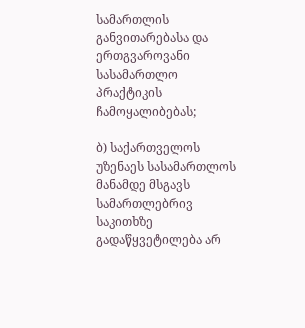სამართლის განვითარებასა და ერთგვაროვანი სასამართლო პრაქტიკის ჩამოყალიბებას;

ბ) საქართველოს უზენაეს სასამართლოს მანამდე მსგავს სამართლებრივ საკითხზე გადაწყვეტილება არ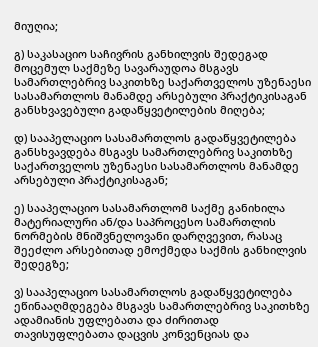მიუღია;

გ) საკასაციო საჩივრის განხილვის შედეგად მოცემულ საქმეზე სავარაუდოა მსგავს სამართლებრივ საკითხზე საქართველოს უზენაესი სასამართლოს მანამდე არსებული პრაქტიკისაგან განსხვავებული გადაწყვეტილების მიღება;

დ) სააპელაციო სასამართლოს გადაწყვეტილება განსხვავდება მსგავს სამართლებრივ საკითხზე საქართველოს უზენაესი სასამართლოს მანამდე არსებული პრაქტიკისაგან;

ე) სააპელაციო სასამართლომ საქმე განიხილა მატერიალური ან/და საპროცესო სამართლის ნორმების მნიშვნელოვანი დარღვევით, რასაც შეეძლო არსებითად ემოქმედა საქმის განხილვის შედეგზე;

ვ) სააპელაციო სასამართლოს გადაწყვეტილება ეწინააღმდეგება მსგავს სამართლებრივ საკითხზე ადამიანის უფლებათა და ძირითად თავისუფლებათა დაცვის კონვენციას და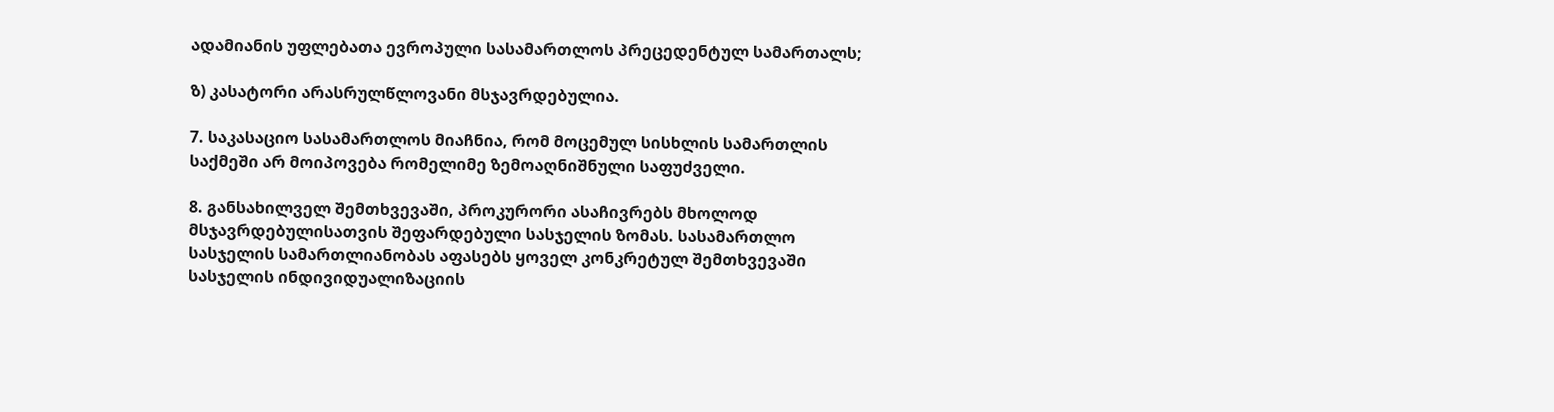ადამიანის უფლებათა ევროპული სასამართლოს პრეცედენტულ სამართალს;

ზ) კასატორი არასრულწლოვანი მსჯავრდებულია.

7. საკასაციო სასამართლოს მიაჩნია, რომ მოცემულ სისხლის სამართლის საქმეში არ მოიპოვება რომელიმე ზემოაღნიშნული საფუძველი.

8. განსახილველ შემთხვევაში, პროკურორი ასაჩივრებს მხოლოდ მსჯავრდებულისათვის შეფარდებული სასჯელის ზომას. სასამართლო სასჯელის სამართლიანობას აფასებს ყოველ კონკრეტულ შემთხვევაში სასჯელის ინდივიდუალიზაციის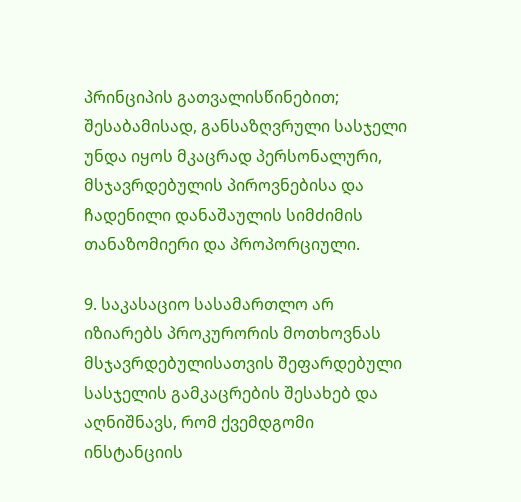პრინციპის გათვალისწინებით; შესაბამისად, განსაზღვრული სასჯელი უნდა იყოს მკაცრად პერსონალური, მსჯავრდებულის პიროვნებისა და ჩადენილი დანაშაულის სიმძიმის თანაზომიერი და პროპორციული.

9. საკასაციო სასამართლო არ იზიარებს პროკურორის მოთხოვნას მსჯავრდებულისათვის შეფარდებული სასჯელის გამკაცრების შესახებ და აღნიშნავს, რომ ქვემდგომი ინსტანციის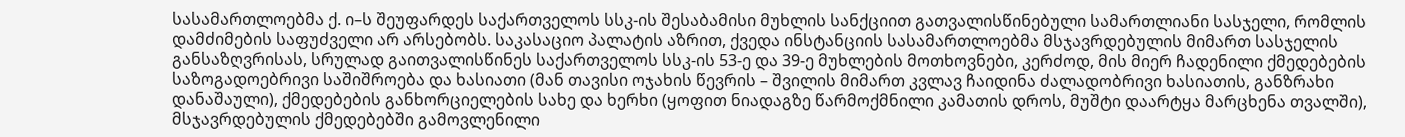სასამართლოებმა ქ. ი–ს შეუფარდეს საქართველოს სსკ-ის შესაბამისი მუხლის სანქციით გათვალისწინებული სამართლიანი სასჯელი, რომლის დამძიმების საფუძველი არ არსებობს. საკასაციო პალატის აზრით, ქვედა ინსტანციის სასამართლოებმა მსჯავრდებულის მიმართ სასჯელის განსაზღვრისას, სრულად გაითვალისწინეს საქართველოს სსკ-ის 53-ე და 39-ე მუხლების მოთხოვნები, კერძოდ, მის მიერ ჩადენილი ქმედებების საზოგადოებრივი საშიშროება და ხასიათი (მან თავისი ოჯახის წევრის – შვილის მიმართ კვლავ ჩაიდინა ძალადობრივი ხასიათის, განზრახი დანაშაული), ქმედებების განხორციელების სახე და ხერხი (ყოფით ნიადაგზე წარმოქმნილი კამათის დროს, მუშტი დაარტყა მარცხენა თვალში), მსჯავრდებულის ქმედებებში გამოვლენილი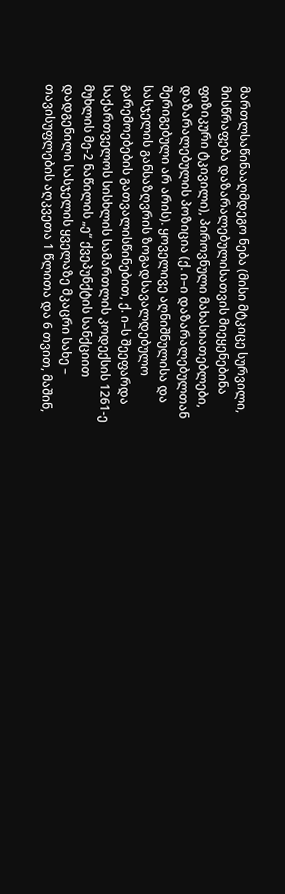მართლსაწინააღმდეგო ნება (მისი მტკიცე სურვილი, მისწრაფება დაზარალებულისათვის მიეყენებინა ფიზიკური ტკივილი), პიროვნული მახასიათებლები, დაზარალებულის პოზიცია (ქ. ი–ი დაზარალებულთან შერიგებული არ არის). ყოველივე აღნიშნულისა და სასჯელის განსაზღვრის ზოგადსავალდებულო გარემოებების გათვალისწინებით, ქ. ი–ს შეეფარდა საქართველოს სისხლის სამართლის კოდექსის 1261-ე მუხლის მე-2 ნაწილის „ე“ ქვეპუნქტის სანქციით დადგენილი სასჯელის ყველაზე მკაცრი სახე – თავისუფლების აღკვეთა 1 წლითა და 6 თვით, მაშინ,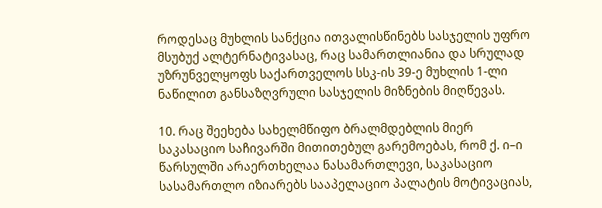როდესაც მუხლის სანქცია ითვალისწინებს სასჯელის უფრო მსუბუქ ალტერნატივასაც, რაც სამართლიანია და სრულად უზრუნველყოფს საქართველოს სსკ-ის 39-ე მუხლის 1-ლი ნაწილით განსაზღვრული სასჯელის მიზნების მიღწევას.

10. რაც შეეხება სახელმწიფო ბრალმდებლის მიერ საკასაციო საჩივარში მითითებულ გარემოებას, რომ ქ. ი–ი წარსულში არაერთხელაა ნასამართლევი, საკასაციო სასამართლო იზიარებს სააპელაციო პალატის მოტივაციას,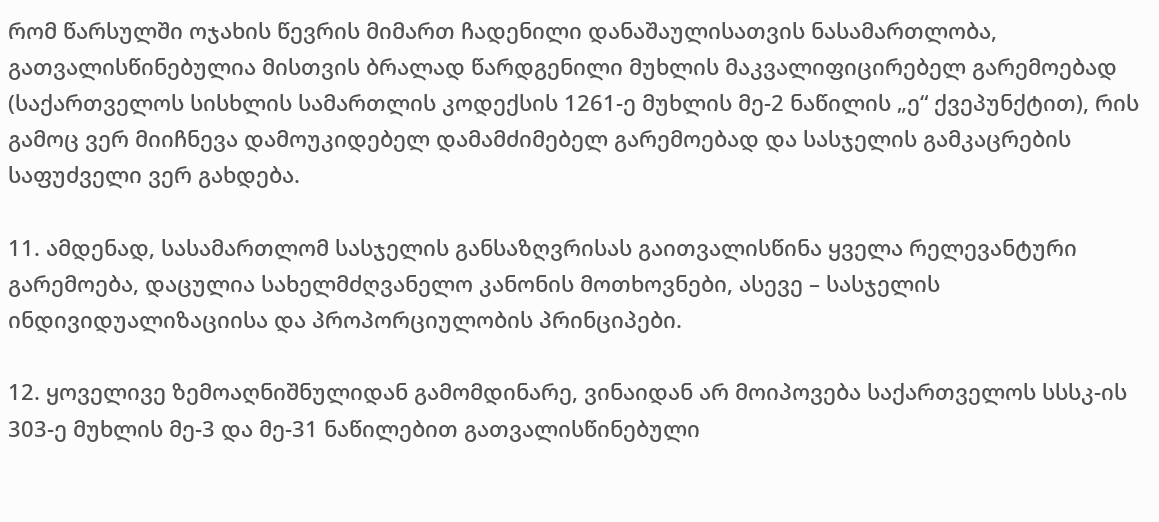რომ წარსულში ოჯახის წევრის მიმართ ჩადენილი დანაშაულისათვის ნასამართლობა, გათვალისწინებულია მისთვის ბრალად წარდგენილი მუხლის მაკვალიფიცირებელ გარემოებად (საქართველოს სისხლის სამართლის კოდექსის 1261-ე მუხლის მე-2 ნაწილის „ე“ ქვეპუნქტით), რის გამოც ვერ მიიჩნევა დამოუკიდებელ დამამძიმებელ გარემოებად და სასჯელის გამკაცრების საფუძველი ვერ გახდება.

11. ამდენად, სასამართლომ სასჯელის განსაზღვრისას გაითვალისწინა ყველა რელევანტური გარემოება, დაცულია სახელმძღვანელო კანონის მოთხოვნები, ასევე – სასჯელის ინდივიდუალიზაციისა და პროპორციულობის პრინციპები.

12. ყოველივე ზემოაღნიშნულიდან გამომდინარე, ვინაიდან არ მოიპოვება საქართველოს სსსკ-ის 303-ე მუხლის მე-3 და მე-31 ნაწილებით გათვალისწინებული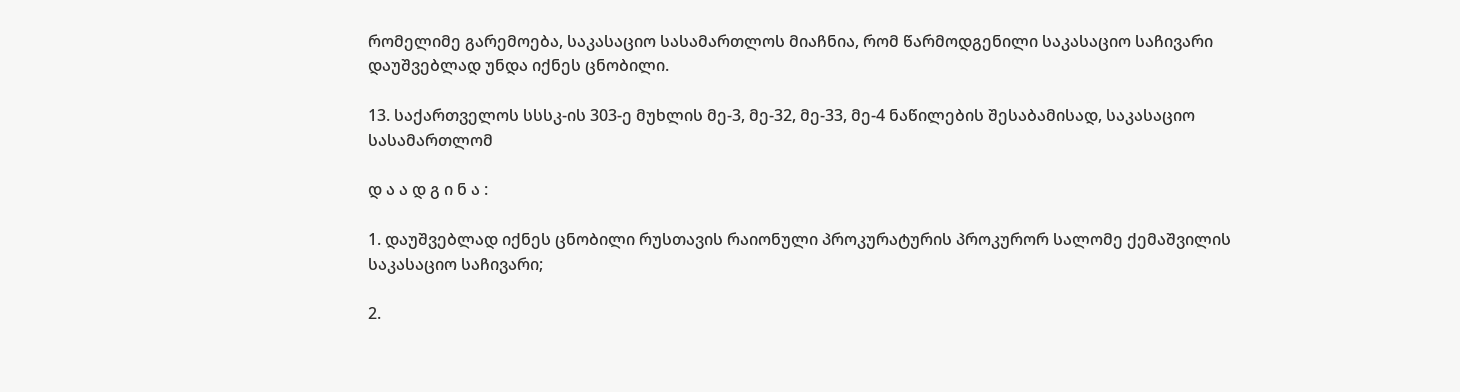რომელიმე გარემოება, საკასაციო სასამართლოს მიაჩნია, რომ წარმოდგენილი საკასაციო საჩივარი დაუშვებლად უნდა იქნეს ცნობილი.

13. საქართველოს სსსკ-ის 303-ე მუხლის მე-3, მე-32, მე-33, მე-4 ნაწილების შესაბამისად, საკასაციო სასამართლომ

დ ა ა დ გ ი ნ ა :

1. დაუშვებლად იქნეს ცნობილი რუსთავის რაიონული პროკურატურის პროკურორ სალომე ქემაშვილის საკასაციო საჩივარი;

2.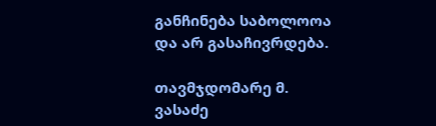განჩინება საბოლოოა და არ გასაჩივრდება.

თავმჯდომარე მ. ვასაძე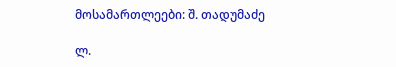მოსამართლეები: შ. თადუმაძე

ლ.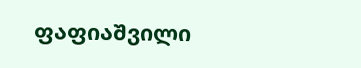ფაფიაშვილი